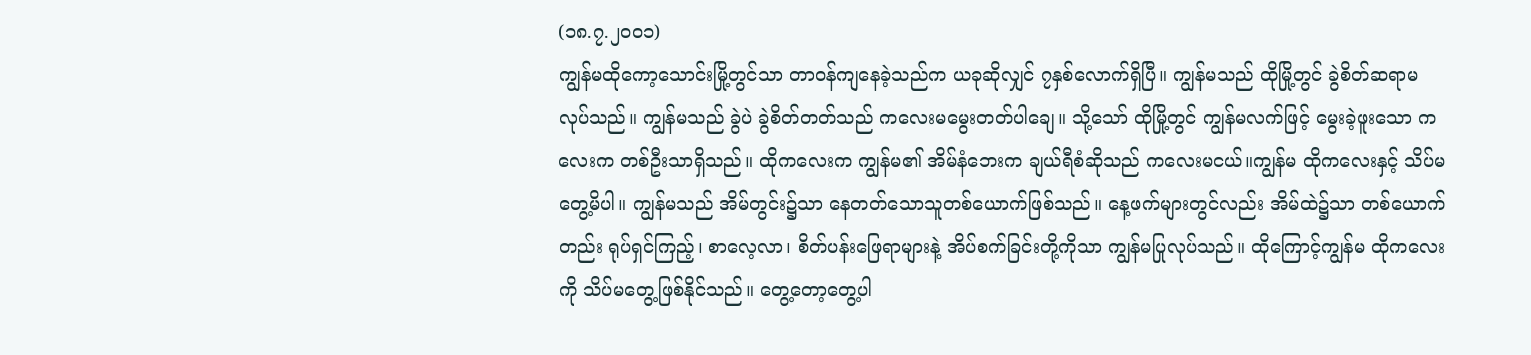(၁၈.၇.၂၀၀၁)
ကျွန်မထိုကော့သောင်းမြို့တွင်သာ တာဝန်ကျနေခဲ့သည်က ယခုဆိုလျှင် ၇နှစ်လောက်ရှိပြီ။ ကျွန်မသည် ထိုမြို့တွင် ခွဲစိတ်ဆရာမ လုပ်သည်။ ကျွန်မသည် ခွဲပဲ ခွဲစိတ်တတ်သည် ကလေးမမွေးတတ်ပါချေ။ သို့သော် ထိုမြို့တွင် ကျွန်မလက်ဖြင့် မွေးခဲ့ဖူးသော ကလေးက တစ်ဦးသာရှိသည်။ ထိုကလေးက ကျွန်မ၏ အိမ်နံဘေးက ချယ်ရီစံဆိုသည် ကလေးမငယ်။ကျွန်မ ထိုကလေးနှင့် သိပ်မတွေ့မိပါ။ ကျွန်မသည် အိမ်တွင်း၌သာ နေတတ်သောသူတစ်ယောက်ဖြစ်သည်။ နေ့ဖက်များတွင်လည်း အိမ်ထဲ၌သာ တစ်ယောက်တည်း ရုပ်ရှင်ကြည့်၊ စာလေ့လာ၊ စိတ်ပန်းဖြေရာများနဲ့ အိပ်စက်ခြင်းတို့ကိုသာ ကျွန်မပြုလုပ်သည်။ ထိုကြောင့်ကျွန်မ ထိုကလေးကို သိပ်မတွေ့ဖြစ်နိုင်သည်။ တွေ့တော့တွေ့ပါ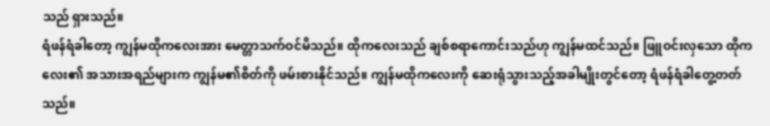သည် ရှားသည်။
ရံဖန်ရံခါတော့ ကျွန်မထိုကလေးအား မေတ္တာသက်ဝင်မိသည်။ ထိုကလေးသည် ချစ်စရာကောင်းသည်ဟု ကျွန်မထင်သည်။ ဖြူဝင်းလှသော ထိုကလေး၏ အသားအရည်များက ကျွန်မ၏စိတ်ကို ဖမ်းစားနိုင်သည်။ ကျွန်မထိုကလေးကို ဆေးရုံသွားသည့်အခါမျိုးတွင်တော့ ရံဖန်ရံခါတွေ့တတ်သည်။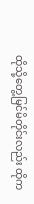ထိုသို့တွေ့မြင်မိတိုင်းလည်း ထိုက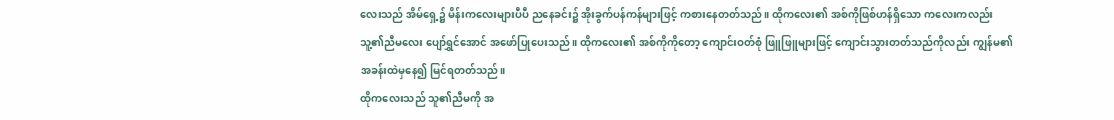လေးသည် အိမ်ရှေ့၌ မိန်းကလေးများပီပီ ညနေခင်း၌ အိုးခွက်ပန်ကန်များဖြင့် ကစားနေတတ်သည်။ ထိုကလေး၏ အစ်ကိုဖြစ်ဟန်ရှိသော ကလေးကလည်း သူ့၏ညီမလေး ပျော်ရွှင်အောင် အဖော်ပြုပေးသည်။ ထိုကလေး၏ အစ်ကိုကိုတော့ ကျောင်းဝတ်စုံ ဖြူဖြူများဖြင့် ကျောင်းသွားတတ်သည်ကိုလည်း ကျွန်မ၏အခန်းထဲမှနေ၍ မြင်ရတတ်သည်။
ထိုကလေးသည် သူ၏ညီမကို အ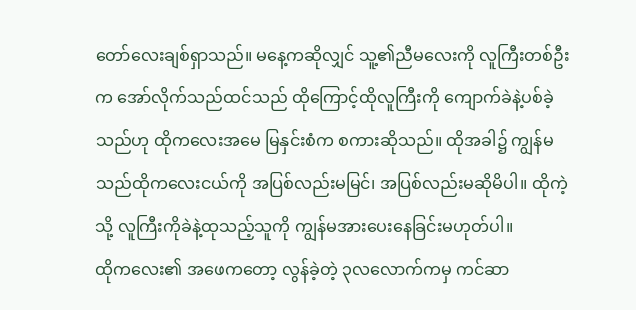တော်လေးချစ်ရှာသည်။ မနေ့ကဆိုလျှင် သူ့၏ညီမလေးကို လူကြီးတစ်ဦးက အော်လိုက်သည်ထင်သည် ထိုကြောင့်ထိုလူကြီးကို ကျောက်ခဲနဲ့ပစ်ခဲ့သည်ဟု ထိုကလေးအမေ မြနှင်းစံက စကားဆိုသည်။ ထိုအခါ၌ ကျွန်မသည်ထိုကလေးငယ်ကို အပြစ်လည်းမမြင်၊ အပြစ်လည်းမဆိုမိပါ။ ထိုကဲ့သို့ လူကြီးကိုခဲနဲ့ထုသည့်သူကို ကျွန်မအားပေးနေခြင်းမဟုတ်ပါ။
ထိုကလေး၏ အဖေကတော့ လွန်ခဲ့တဲ့ ၃လလောက်ကမှ ကင်ဆာ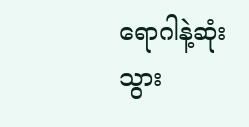ရောဂါနဲ့ဆုံးသွား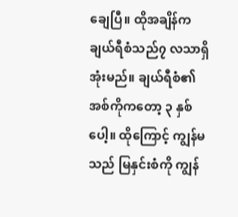ချေပြီ။ ထိုအချိန်က ချယ်ရီစံသည်၇ လသာရှိအုံးမည်။ ချယ်ရီစံ၏အစ်ကိုကတော့ ၃ နှစ်ပေါ့။ ထိုကြောင့် ကျွန်မသည် မြနှင်းစံကို ကျွန်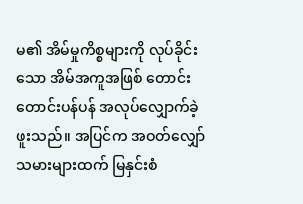မ၏ အိမ်မှုကိစ္စများကို လုပ်ခိုင်းသော အိမ်အကူအဖြစ် တောင်းတောင်းပန်ပန် အလုပ်လျှောက်ခဲ့ဖူးသည်။ အပြင်က အဝတ်လျှော်သမားများထက် မြနှင်းစံ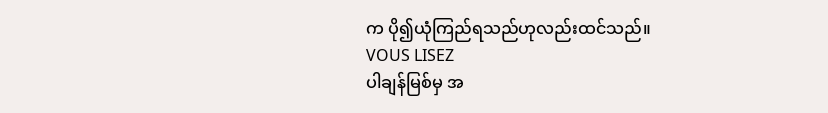က ပို၍ယုံကြည်ရသည်ဟုလည်းထင်သည်။
VOUS LISEZ
ပါချန်မြစ်မှ အ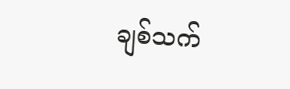ချစ်သက်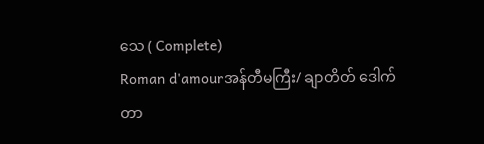သေ ( Complete)
Roman d'amourအန်တီမကြီး/ ချာတိတ် ဒေါက်တာ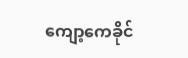ကျော့ကေခိုင်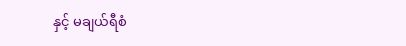နှင့် မချယ်ရီစံ